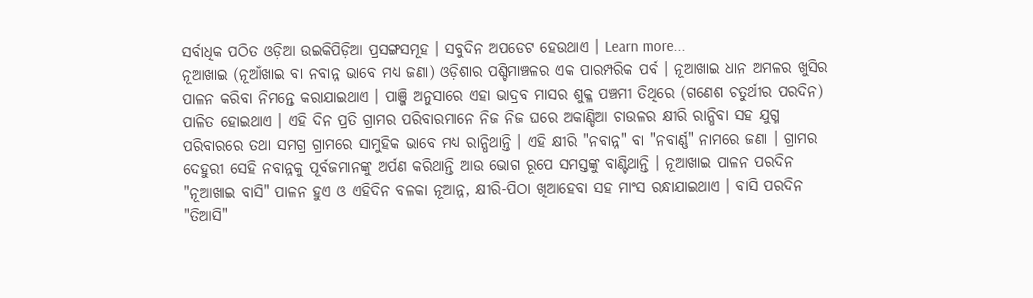ସର୍ବାଧିକ ପଠିତ ଓଡ଼ିଆ ଉଇକିପିଡ଼ିଆ ପ୍ରସଙ୍ଗସମୂହ । ସବୁଦିନ ଅପଡେଟ ହେଉଥାଏ । Learn more...
ନୂଆଖାଇ (ନୂଆଁଖାଇ ବା ନବାନ୍ନ ଭାବେ ମଧ୍ୟ ଜଣା) ଓଡ଼ିଶାର ପଶ୍ଚିମାଞ୍ଚଳର ଏକ ପାରମ୍ପରିକ ପର୍ବ । ନୂଆଖାଇ ଧାନ ଅମଳର ଖୁସିର ପାଳନ କରିବା ନିମନ୍ତେ କରାଯାଇଥାଏ । ପାଞ୍ଜି ଅନୁସାରେ ଏହା ଭାଦ୍ରବ ମାସର ଶୁକ୍ଳ ପଞ୍ଚମୀ ତିଥିରେ (ଗଣେଶ ଚତୁର୍ଥୀର ପରଦିନ) ପାଳିତ ହୋଇଥାଏ । ଏହି ଦିନ ପ୍ରତି ଗ୍ରାମର ପରିବାରମାନେ ନିଜ ନିଜ ଘରେ ଅକାଣ୍ଡିଆ ଚାଉଳର କ୍ଷୀରି ରାନ୍ଧିବା ସହ ଯୁଗ୍ମ ପରିବାରରେ ତଥା ସମଗ୍ର ଗ୍ରାମରେ ସାମୁହିକ ଭାବେ ମଧ୍ୟ ରାନ୍ଧିଥାନ୍ତି । ଏହି କ୍ଷୀରି "ନବାନ୍ନ" ବା "ନବାର୍ଣ୍ଣ" ନାମରେ ଜଣା । ଗ୍ରାମର ଦେହୁରୀ ସେହି ନବାନ୍ନକୁ ପୂର୍ବଜମାନଙ୍କୁ ଅର୍ପଣ କରିଥାନ୍ତି ଆଉ ଭୋଗ ରୂପେ ସମସ୍ତଙ୍କୁ ବାଣ୍ଟିଥାନ୍ତି । ନୂଆଖାଇ ପାଳନ ପରଦିନ "ନୂଆଖାଇ ବାସି" ପାଳନ ହୁଏ ଓ ଏହିଦିନ ବଳକା ନୂଆନ୍ନ, କ୍ଷୀରି-ପିଠା ଖିଆହେବା ସହ ମାଂସ ରନ୍ଧାଯାଇଥାଏ । ବାସି ପରଦିନ "ତିଆସି"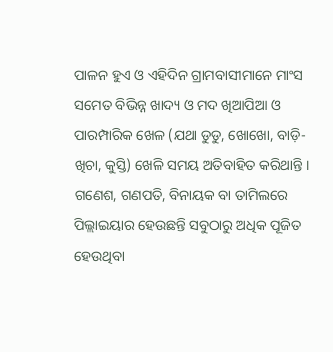ପାଳନ ହୁଏ ଓ ଏହିଦିନ ଗ୍ରାମବାସୀମାନେ ମାଂସ ସମେତ ବିଭିନ୍ନ ଖାଦ୍ୟ ଓ ମଦ ଖିଆପିଆ ଓ ପାରମ୍ପାରିକ ଖେଳ (ଯଥା ଡୁଡୁ, ଖୋଖୋ, ବାଡ଼ି-ଖିଚା, କୁସ୍ତି) ଖେଳି ସମୟ ଅତିବାହିତ କରିଥାନ୍ତି ।
ଗଣେଶ, ଗଣପତି, ବିନାୟକ ବା ତାମିଲରେ ପିଲ୍ଲାଇୟାର ହେଉଛନ୍ତି ସବୁଠାରୁ ଅଧିକ ପୂଜିତ ହେଉଥିବା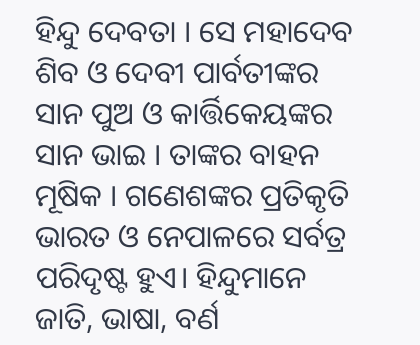ହିନ୍ଦୁ ଦେବତା । ସେ ମହାଦେବ ଶିବ ଓ ଦେବୀ ପାର୍ବତୀଙ୍କର ସାନ ପୁଅ ଓ କାର୍ତ୍ତିକେୟଙ୍କର ସାନ ଭାଇ । ତାଙ୍କର ବାହନ ମୂଷିକ । ଗଣେଶଙ୍କର ପ୍ରତିକୃତି ଭାରତ ଓ ନେପାଳରେ ସର୍ବତ୍ର ପରିଦୃଷ୍ଟ ହୁଏ। ହିନ୍ଦୁମାନେ ଜାତି, ଭାଷା, ବର୍ଣ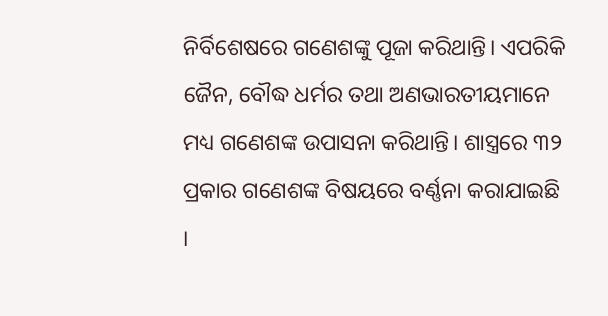ନିର୍ବିଶେଷରେ ଗଣେଶଙ୍କୁ ପୂଜା କରିଥାନ୍ତି। ଏପରିକି ଜୈନ, ବୌଦ୍ଧ ଧର୍ମର ତଥା ଅଣଭାରତୀୟମାନେ ମଧ୍ୟ ଗଣେଶଙ୍କ ଉପାସନା କରିଥାନ୍ତି। ଶାସ୍ତ୍ରରେ ୩୨ ପ୍ରକାର ଗଣେଶଙ୍କ ବିଷୟରେ ବର୍ଣ୍ଣନା କରାଯାଇଛି ।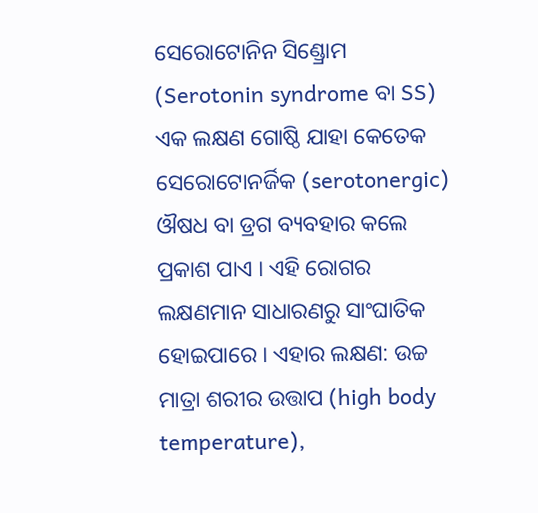ସେରୋଟୋନିନ ସିଣ୍ଡ୍ରୋମ (Serotonin syndrome ବା SS) ଏକ ଲକ୍ଷଣ ଗୋଷ୍ଠି ଯାହା କେତେକ ସେରୋଟୋନର୍ଜିକ (serotonergic) ଔଷଧ ବା ଡ୍ରଗ ବ୍ୟବହାର କଲେ ପ୍ରକାଶ ପାଏ । ଏହି ରୋଗର ଲକ୍ଷଣମାନ ସାଧାରଣରୁ ସାଂଘାତିକ ହୋଇପାରେ । ଏହାର ଲକ୍ଷଣ: ଉଚ୍ଚ ମାତ୍ରା ଶରୀର ଉତ୍ତାପ (high body temperature),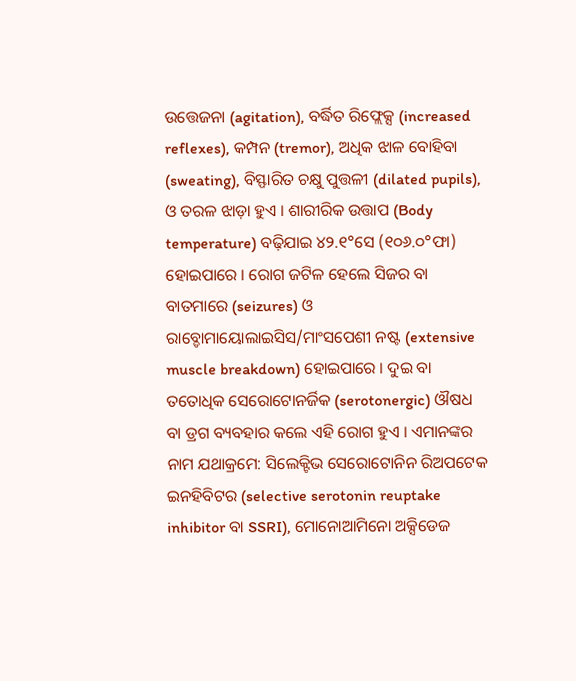ଉତ୍ତେଜନା (agitation), ବର୍ଦ୍ଧିତ ରିଫ୍ଲେକ୍ସ (increased reflexes), କମ୍ପନ (tremor), ଅଧିକ ଝାଳ ବୋହିବା (sweating), ବିସ୍ଫାରିତ ଚକ୍ଷୁ ପୁତ୍ତଳୀ (dilated pupils), ଓ ତରଳ ଝାଡ଼ା ହୁଏ । ଶାରୀରିକ ଉତ୍ତାପ (Body temperature) ବଢ଼ିଯାଇ ୪୨.୧°ସେ (୧୦୬.୦°ଫା) ହୋଇପାରେ । ରୋଗ ଜଟିଳ ହେଲେ ସିଜର ବା ବାତମାରେ (seizures) ଓ ରାବ୍ଡୋମାୟୋଲାଇସିସ/ମାଂସପେଶୀ ନଷ୍ଟ (extensive muscle breakdown) ହୋଇପାରେ । ଦୁଇ ବା ତତୋଧିକ ସେରୋଟୋନର୍ଜିକ (serotonergic) ଔଷଧ ବା ଡ୍ରଗ ବ୍ୟବହାର କଲେ ଏହି ରୋଗ ହୁଏ । ଏମାନଙ୍କର ନାମ ଯଥାକ୍ରମେ: ସିଲେକ୍ଟିଭ ସେରୋଟୋନିନ ରିଅପଟେକ ଇନହିବିଟର (selective serotonin reuptake inhibitor ବା SSRI), ମୋନୋଆମିନୋ ଅକ୍ସିଡେଜ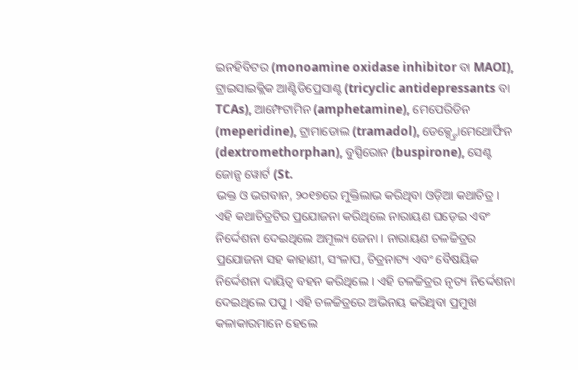ଇନହିବିଟର (monoamine oxidase inhibitor ବା MAOI), ଟ୍ରାଇସାଇକ୍ଲିକ ଆଣ୍ଟିଡିପ୍ରେସାଣ୍ଟ (tricyclic antidepressants ବା TCAs), ଆମ୍ଫେଟାମିନ (amphetamine), ମେପେରିଡିନ (meperidine), ଟ୍ରାମାଡୋଲ (tramadol), ଡେକ୍ସ୍ଟ୍ରୋମେଥୋର୍ଫିନ (dextromethorphan), ବୁସ୍ପିରୋନ (buspirone), ସେଣ୍ଟ ଜୋନ୍ସ ୱୋର୍ଟ (St.
ଭକ୍ତ ଓ ଭଗବାନ, ୨୦୧୭ରେ ମୁକ୍ତିଲାଭ କରିଥିବା ଓଡ଼ିଆ କଥାଚିତ୍ର । ଏହି କଥାଚିତ୍ରଟିର ପ୍ରଯୋଜନା କରିଥିଲେ ନାରାୟଣ ଘଡ଼େଇ ଏବଂ ନିର୍ଦ୍ଦେଶନା ଦେଇଥିଲେ ଅମୂଲ୍ୟ ଜେନା । ନାରାୟଣ ଚଳଚ୍ଚିତ୍ରର ପ୍ରଯୋଜନା ସହ କାହାଣୀ, ସଂଳାପ, ଚିତ୍ରନାଟ୍ୟ ଏବଂ ବୈଷୟିକ ନିର୍ଦ୍ଦେଶନା ଦାୟିତ୍ୱ ବହନ କରିଥିଲେ । ଏହି ଚଳଚ୍ଚିତ୍ରର ନୃତ୍ୟ ନିର୍ଦ୍ଦେଶନା ଦେଇଥିଲେ ପପୁ । ଏହି ଚଳଚ୍ଚିତ୍ରରେ ଅଭିନୟ କରିଥିବା ପ୍ରମୁଖ କଳାକାରମାନେ ହେଲେ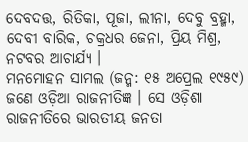ଦେବଦତ୍ତ, ରିତିକା, ପୂଜା, ଲୀନା, ଦେବୁ ବ୍ରହ୍ମା, ଦେବୀ ବାରିକ, ଚକ୍ରଧର ଜେନା, ପ୍ରିୟ ମିଶ୍ର, ନଟବର ଆଚାର୍ଯ୍ୟ ।
ମନମୋହନ ସାମଲ (ଜନ୍ମ: ୧୫ ଅପ୍ରେଲ ୧୯୫୯) ଜଣେ ଓଡ଼ିଆ ରାଜନୀତିଜ୍ଞ । ସେ ଓଡ଼ିଶା ରାଜନୀତିରେ ଭାରତୀୟ ଜନତା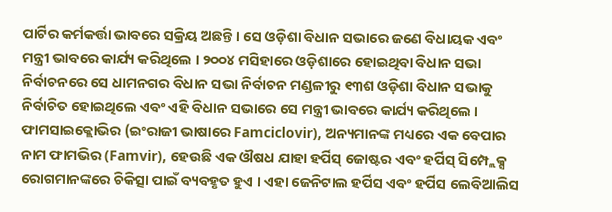ପାର୍ଟିର କର୍ମକର୍ତ୍ତା ଭାବରେ ସକ୍ରିୟ ଅଛନ୍ତି । ସେ ଓଡ଼ିଶା ବିଧାନ ସଭାରେ ଜଣେ ବିଧାୟକ ଏବଂ ମନ୍ତ୍ରୀ ଭାବରେ କାର୍ଯ୍ୟ କରିଥିଲେ । ୨୦୦୪ ମସିହାରେ ଓଡ଼ିଶାରେ ହୋଇଥିବା ବିଧାନ ସଭା ନିର୍ବାଚନରେ ସେ ଧାମନଗର ବିଧାନ ସଭା ନିର୍ବାଚନ ମଣ୍ଡଳୀରୁ ୧୩ଶ ଓଡ଼ିଶା ବିଧାନ ସଭାକୁ ନିର୍ବାଚିତ ହୋଇଥିଲେ ଏବଂ ଏହି ବିଧାନ ସଭାରେ ସେ ମନ୍ତ୍ରୀ ଭାବରେ କାର୍ଯ୍ୟ କରିଥିଲେ ।
ଫାମସାଇକ୍ଲୋଭିର (ଇଂରାଜୀ ଭାଷାରେ Famciclovir), ଅନ୍ୟମାନଙ୍କ ମଧ୍ୟରେ ଏକ ବେପାର ନାମ ଫାମଭିର (Famvir), ହେଉଛି ଏକ ଔଷଧ ଯାହା ହର୍ପିସ୍ ଜୋଷ୍ଟର ଏବଂ ହର୍ପିସ୍ ସିମ୍ପ୍ଲେକ୍ସ ରୋଗମାନଙ୍କରେ ଚିକିତ୍ସା ପାଇଁ ବ୍ୟବହୃତ ହୁଏ । ଏହା ଜେନିଟାଲ ହର୍ପିସ ଏବଂ ହର୍ପିସ ଲେବିଆଲିସ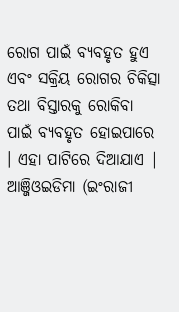ରୋଗ ପାଇଁ ବ୍ୟବହୃତ ହୁଏ ଏବଂ ସକ୍ରିୟ ରୋଗର ଚିକିତ୍ସା ତଥା ବିସ୍ତାରକୁ ରୋକିବା ପାଇଁ ବ୍ୟବହୃତ ହୋଇପାରେ । ଏହା ପାଟିରେ ଦିଆଯାଏ |
ଆଞ୍ଜିଓଇଡିମା (ଇଂରାଜୀ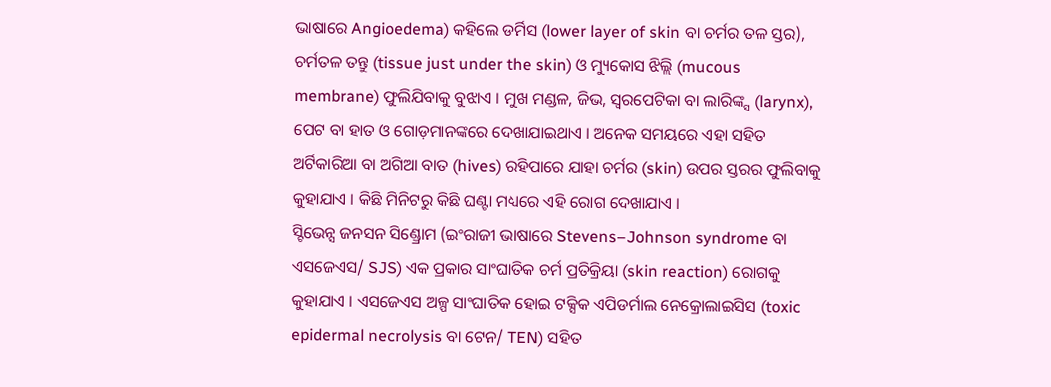ଭାଷାରେ Angioedema) କହିଲେ ଡର୍ମିସ (lower layer of skin ବା ଚର୍ମର ତଳ ସ୍ତର), ଚର୍ମତଳ ତନ୍ତୁ (tissue just under the skin) ଓ ମ୍ୟୁକୋସ ଝିଲ୍ଲି (mucous membrane) ଫୁଲିଯିବାକୁ ବୁଝାଏ । ମୁଖ ମଣ୍ଡଳ, ଜିଭ, ସ୍ୱରପେଟିକା ବା ଲାରିଙ୍କ୍ସ (larynx), ପେଟ ବା ହାତ ଓ ଗୋଡ଼ମାନଙ୍କରେ ଦେଖାଯାଇଥାଏ । ଅନେକ ସମୟରେ ଏହା ସହିତ ଅର୍ଟିକାରିଆ ବା ଅଗିଆ ବାତ (hives) ରହିପାରେ ଯାହା ଚର୍ମର (skin) ଉପର ସ୍ତରର ଫୁଲିବାକୁ କୁହାଯାଏ । କିଛି ମିନିଟରୁ କିଛି ଘଣ୍ଟା ମଧ୍ୟରେ ଏହି ରୋଗ ଦେଖାଯାଏ ।
ସ୍ଟିଭେନ୍ସ ଜନସନ ସିଣ୍ଡ୍ରୋମ (ଇଂରାଜୀ ଭାଷାରେ Stevens–Johnson syndrome ବା ଏସଜେଏସ/ SJS) ଏକ ପ୍ରକାର ସାଂଘାତିକ ଚର୍ମ ପ୍ରତିକ୍ରିୟା (skin reaction) ରୋଗକୁ କୁହାଯାଏ । ଏସଜେଏସ ଅଳ୍ପ ସାଂଘାତିକ ହୋଇ ଟକ୍ସିକ ଏପିଡର୍ମାଲ ନେକ୍ରୋଲାଇସିସ (toxic epidermal necrolysis ବା ଟେନ/ TEN) ସହିତ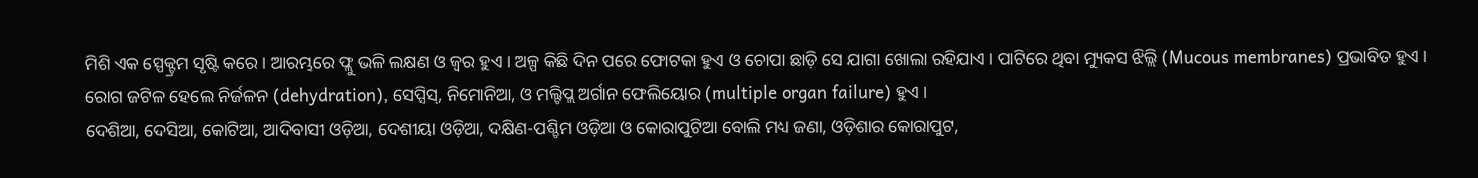ମିଶି ଏକ ସ୍ପେକ୍ଟ୍ରମ ସୃଷ୍ଟି କରେ । ଆରମ୍ଭରେ ଫ୍ଲୁ ଭଳି ଲକ୍ଷଣ ଓ ଜ୍ୱର ହୁଏ । ଅଳ୍ପ କିଛି ଦିନ ପରେ ଫୋଟକା ହୁଏ ଓ ଚୋପା ଛାଡ଼ି ସେ ଯାଗା ଖୋଲା ରହିଯାଏ । ପାଟିରେ ଥିବା ମ୍ୟୁକସ ଝିଲ୍ଲି (Mucous membranes) ପ୍ରଭାବିତ ହୁଏ । ରୋଗ ଜଟିଳ ହେଲେ ନିର୍ଜଳନ (dehydration), ସେପ୍ସିସ୍, ନିମୋନିଆ, ଓ ମଲ୍ଟିପ୍ଲ ଅର୍ଗାନ ଫେଲିୟୋର (multiple organ failure) ହୁଏ ।
ଦେଶିଆ, ଦେସିଆ, କୋଟିଆ, ଆଦିବାସୀ ଓଡ଼ିଆ, ଦେଶୀୟା ଓଡ଼ିଆ, ଦକ୍ଷିଣ-ପଶ୍ଚିମ ଓଡ଼ିଆ ଓ କୋରାପୁଟିଆ ବୋଲି ମଧ୍ୟ ଜଣା, ଓଡ଼ିଶାର କୋରାପୁଟ,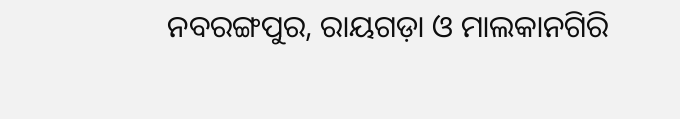ନବରଙ୍ଗପୁର, ରାୟଗଡ଼ା ଓ ମାଲକାନଗିରି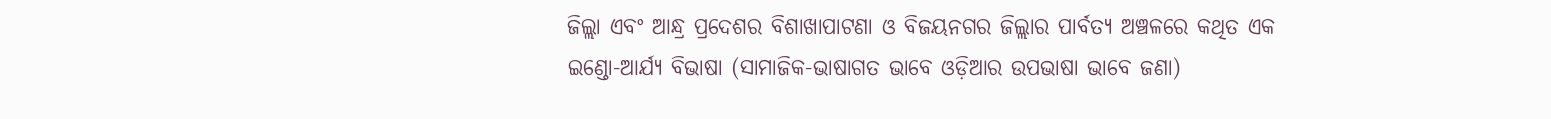ଜିଲ୍ଲା ଏବଂ ଆନ୍ଧ୍ର ପ୍ରଦେଶର ବିଶାଖାପାଟଣା ଓ ବିଜୟନଗର ଜିଲ୍ଲାର ପାର୍ବତ୍ୟ ଅଞ୍ଚଳରେ କଥିତ ଏକ ଇଣ୍ଡୋ-ଆର୍ଯ୍ୟ ବିଭାଷା (ସାମାଜିକ-ଭାଷାଗତ ଭାବେ ଓଡ଼ିଆର ଉପଭାଷା ଭାବେ ଜଣା)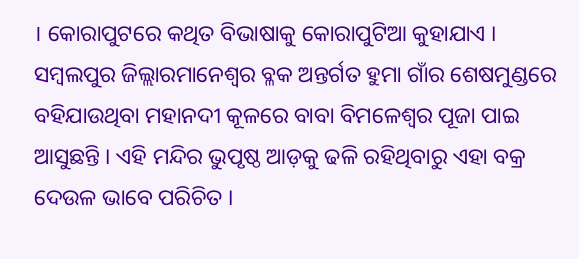। କୋରାପୁଟରେ କଥିତ ବିଭାଷାକୁ କୋରାପୁଟିଆ କୁହାଯାଏ ।
ସମ୍ବଲପୁର ଜିଲ୍ଲାରମାନେଶ୍ୱର ବ୍ଳକ ଅନ୍ତର୍ଗତ ହୁମା ଗାଁର ଶେଷମୁଣ୍ଡରେ ବହିଯାଉଥିବା ମହାନଦୀ କୂଳରେ ବାବା ବିମଳେଶ୍ୱର ପୂଜା ପାଇ ଆସୁଛନ୍ତି । ଏହି ମନ୍ଦିର ଭୁପୃଷ୍ଠ ଆଡ଼କୁ ଢଳି ରହିଥିବାରୁ ଏହା ବକ୍ର ଦେଉଳ ଭାବେ ପରିଚିତ ।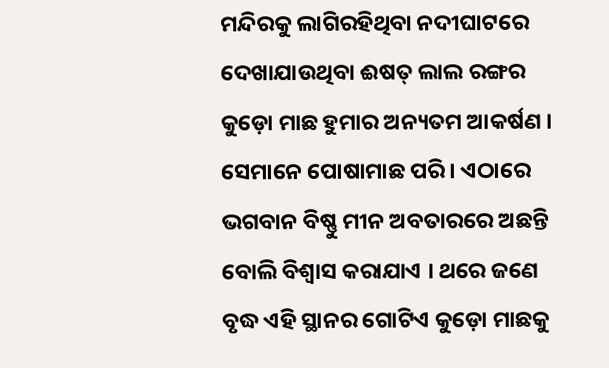ମନ୍ଦିରକୁ ଲାଗିରହିଥିବା ନଦୀଘାଟରେ ଦେଖାଯାଉଥିବା ଈଷତ୍ ଲାଲ ରଙ୍ଗର କୁଡ଼ୋ ମାଛ ହୁମାର ଅନ୍ୟତମ ଆକର୍ଷଣ । ସେମାନେ ପୋଷାମାଛ ପରି । ଏଠାରେ ଭଗବାନ ବିଷ୍ଣୁ ମୀନ ଅବତାରରେ ଅଛନ୍ତି ବୋଲି ବିଶ୍ୱାସ କରାଯାଏ । ଥରେ ଜଣେ ବୃଦ୍ଧ ଏହି ସ୍ଥାନର ଗୋଟିଏ କୁଡ଼ୋ ମାଛକୁ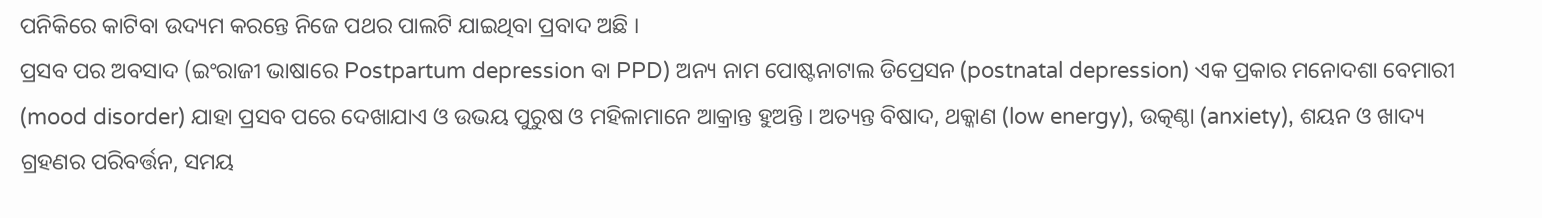ପନିକିରେ କାଟିବା ଉଦ୍ୟମ କରନ୍ତେ ନିଜେ ପଥର ପାଲଟି ଯାଇଥିବା ପ୍ରବାଦ ଅଛି ।
ପ୍ରସବ ପର ଅବସାଦ (ଇଂରାଜୀ ଭାଷାରେ Postpartum depression ବା PPD) ଅନ୍ୟ ନାମ ପୋଷ୍ଟନାଟାଲ ଡିପ୍ରେସନ (postnatal depression) ଏକ ପ୍ରକାର ମନୋଦଶା ବେମାରୀ (mood disorder) ଯାହା ପ୍ରସବ ପରେ ଦେଖାଯାଏ ଓ ଉଭୟ ପୁରୁଷ ଓ ମହିଳାମାନେ ଆକ୍ରାନ୍ତ ହୁଅନ୍ତି । ଅତ୍ୟନ୍ତ ବିଷାଦ, ଥକ୍କାଣ (low energy), ଉତ୍କଣ୍ଠା (anxiety), ଶୟନ ଓ ଖାଦ୍ୟ ଗ୍ରହଣର ପରିବର୍ତ୍ତନ, ସମୟ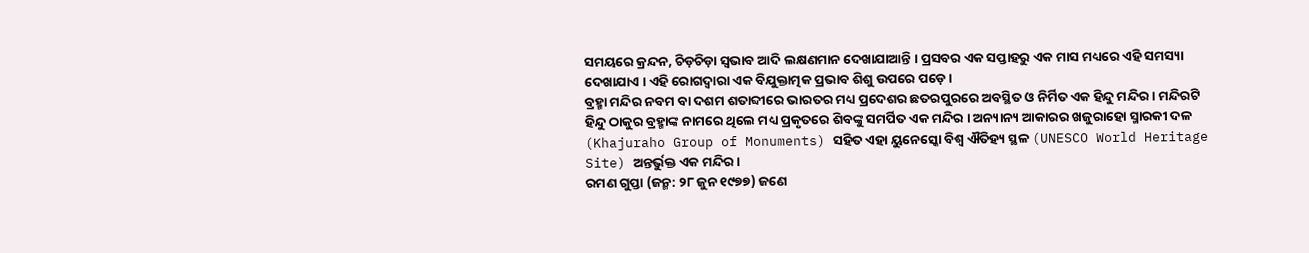ସମୟରେ କ୍ରନ୍ଦନ, ଚିଡ଼ଚିଡ଼ା ସ୍ୱଭାବ ଆଦି ଲକ୍ଷଣମାନ ଦେଖାଯାଆନ୍ତି । ପ୍ରସବର ଏକ ସପ୍ତାହରୁ ଏକ ମାସ ମଧ୍ୟରେ ଏହି ସମସ୍ୟା ଦେଖାଯାଏ । ଏହି ରୋଗଦ୍ୱାରା ଏକ ବିଯୁକ୍ତାତ୍ମକ ପ୍ରଭାବ ଶିଶୁ ଉପରେ ପଡ଼େ ।
ବ୍ରହ୍ମା ମନ୍ଦିର ନବମ ବା ଦଶମ ଶତାବ୍ଦୀରେ ଭାରତର ମଧ୍ୟ ପ୍ରଦେଶର ଛତରପୁରରେ ଅବସ୍ଥିତ ଓ ନିର୍ମିତ ଏକ ହିନ୍ଦୁ ମନ୍ଦିର । ମନ୍ଦିରଟି ହିନ୍ଦୁ ଠାକୁର ବ୍ରହ୍ମାଙ୍କ ନାମରେ ଥିଲେ ମଧ୍ୟ ପ୍ରକୃତରେ ଶିବଙ୍କୁ ସମର୍ପିତ ଏକ ମନ୍ଦିର । ଅନ୍ୟାନ୍ୟ ଆକାରର ଖଜୁରାହୋ ସ୍ମାରକୀ ଦଳ (Khajuraho Group of Monuments) ସହିତ ଏହା ୟୁନେସ୍କୋ ବିଶ୍ୱ ଐତିହ୍ୟ ସ୍ଥଳ (UNESCO World Heritage Site) ଅନ୍ତର୍ଭୁକ୍ତ ଏକ ମନ୍ଦିର ।
ରମଣ ଗୁପ୍ତା (ଜନ୍ମ: ୨୮ ଜୁନ ୧୯୭୭) ଜଣେ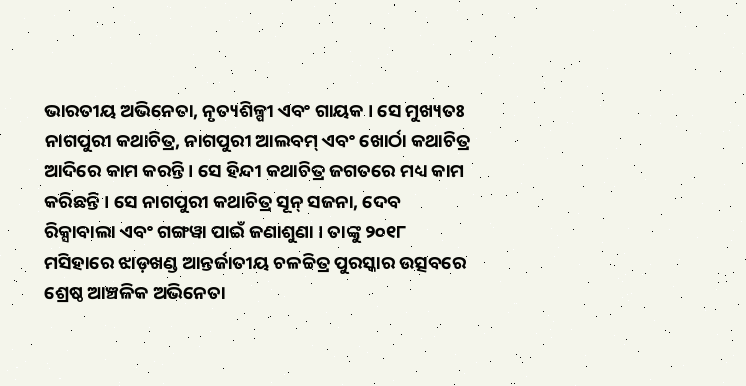ଭାରତୀୟ ଅଭିନେତା, ନୃତ୍ୟଶିଳ୍ପୀ ଏବଂ ଗାୟକ । ସେ ମୁଖ୍ୟତଃ ନାଗପୁରୀ କଥାଚିତ୍ର, ନାଗପୁରୀ ଆଲବମ୍ ଏବଂ ଖୋର୍ଠା କଥାଚିତ୍ର ଆଦିରେ କାମ କରନ୍ତି । ସେ ହିନ୍ଦୀ କଥାଚିତ୍ର ଜଗତରେ ମଧ୍ୟ କାମ କରିଛନ୍ତି । ସେ ନାଗପୁରୀ କଥାଚିତ୍ର ସୂନ୍ ସଜନା, ଦେବ ରିକ୍ସାବାଲା ଏବଂ ଗଙ୍ଗୱା ପାଇଁ ଜଣାଶୁଣା । ତାଙ୍କୁ ୨୦୧୮ ମସିହାରେ ଝାଡ଼ଖଣ୍ଡ ଆନ୍ତର୍ଜାତୀୟ ଚଳଚ୍ଚିତ୍ର ପୁରସ୍କାର ଉତ୍ସବରେ ଶ୍ରେଷ୍ଠ ଆଞ୍ଚଳିକ ଅଭିନେତା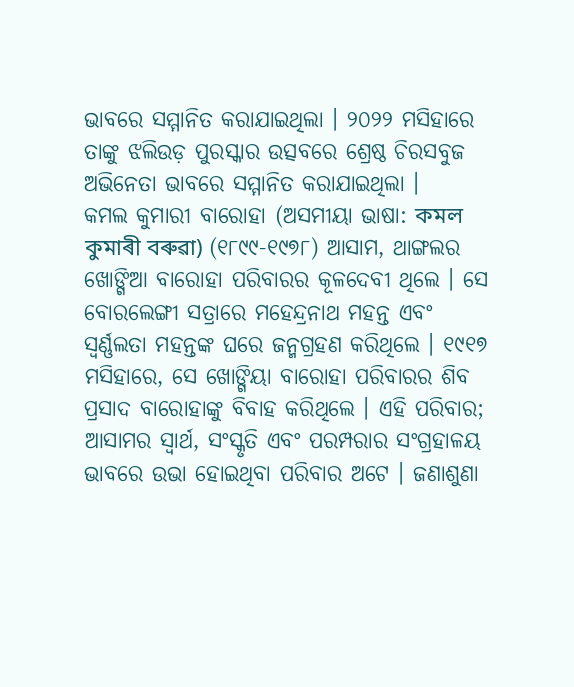ଭାବରେ ସମ୍ମାନିତ କରାଯାଇଥିଲା । ୨୦୨୨ ମସିହାରେ ତାଙ୍କୁ ଝଲିଉଡ଼ ପୁରସ୍କାର ଉତ୍ସବରେ ଶ୍ରେଷ୍ଠ ଚିରସବୁଜ ଅଭିନେତା ଭାବରେ ସମ୍ମାନିତ କରାଯାଇଥିଲା ।
କମଲ କୁମାରୀ ବାରୋହା (ଅସମୀୟା ଭାଷା: কমল কুমাৰী বৰুৱা) (୧୮୯୯-୧୯୭୮) ଆସାମ, ଥାଙ୍ଗଲର ଖୋଙ୍ଗିଆ ବାରୋହା ପରିବାରର କୂଳଦେବୀ ଥିଲେ । ସେ ବୋରଲେଙ୍ଗୀ ସତ୍ରାରେ ମହେନ୍ଦ୍ରନାଥ ମହନ୍ତ ଏବଂ ସ୍ୱର୍ଣ୍ଣଲତା ମହନ୍ତଙ୍କ ଘରେ ଜନ୍ମଗ୍ରହଣ କରିଥିଲେ । ୧୯୧୭ ମସିହାରେ, ସେ ଖୋଙ୍ଗିୟା ବାରୋହା ପରିବାରର ଶିବ ପ୍ରସାଦ ବାରୋହାଙ୍କୁ ବିବାହ କରିଥିଲେ । ଏହି ପରିବାର; ଆସାମର ସ୍ୱାର୍ଥ, ସଂସ୍କୃତି ଏବଂ ପରମ୍ପରାର ସଂଗ୍ରହାଳୟ ଭାବରେ ଉଭା ହୋଇଥିବା ପରିବାର ଅଟେ । ଜଣାଶୁଣା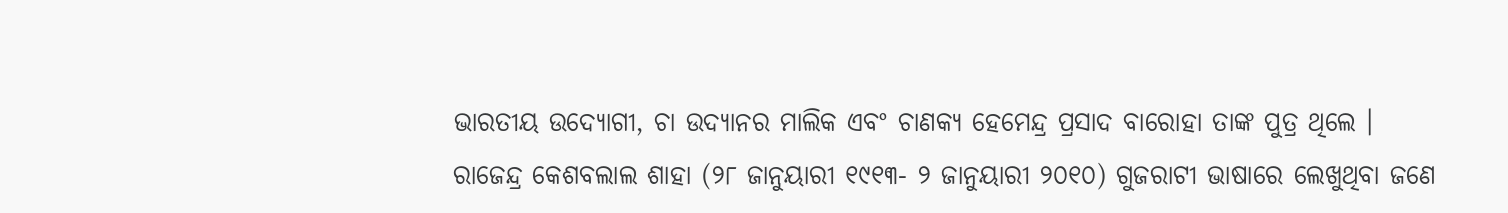ଭାରତୀୟ ଉଦ୍ୟୋଗୀ, ଚା ଉଦ୍ୟାନର ମାଲିକ ଏବଂ ଚାଣକ୍ୟ ହେମେନ୍ଦ୍ର ପ୍ରସାଦ ବାରୋହା ତାଙ୍କ ପୁତ୍ର ଥିଲେ ।
ରାଜେନ୍ଦ୍ର କେଶବଲାଲ ଶାହା (୨୮ ଜାନୁୟାରୀ ୧୯୧୩- ୨ ଜାନୁୟାରୀ ୨୦୧୦) ଗୁଜରାଟୀ ଭାଷାରେ ଲେଖୁଥିବା ଜଣେ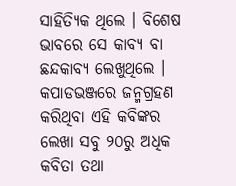ସାହିତ୍ୟିକ ଥିଲେ । ବିଶେଷ ଭାବରେ ସେ କାବ୍ୟ ବା ଛନ୍ଦକାବ୍ୟ ଲେଖୁଥିଲେ । କପାଡଭଞ୍ଜରେ ଜନ୍ମଗ୍ରହଣ କରିଥିବା ଏହି କବିଙ୍କର ଲେଖା ସବୁ ୨୦ରୁ ଅଧିକ କବିତା ତଥା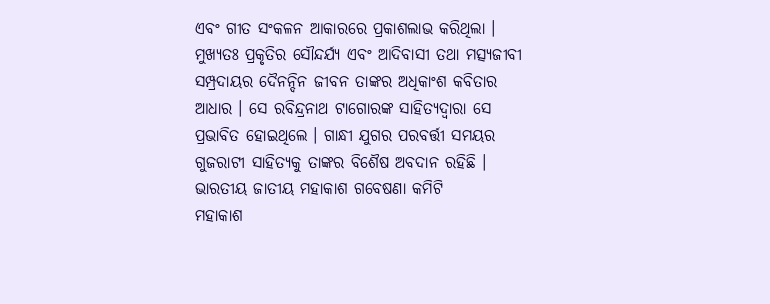ଏବଂ ଗୀତ ସଂକଳନ ଆକାରରେ ପ୍ରକାଶଲାଭ କରିଥିଲା । ମୁଖ୍ୟତଃ ପ୍ରକୃତିର ସୌନ୍ଦର୍ଯ୍ୟ ଏବଂ ଆଦିବାସୀ ତଥା ମତ୍ସ୍ୟଜୀବୀ ସମ୍ପ୍ରଦାୟର ଦୈନନ୍ଦିନ ଜୀବନ ତାଙ୍କର ଅଧିକାଂଶ କବିତାର ଆଧାର । ସେ ରବିନ୍ଦ୍ରନାଥ ଟାଗୋରଙ୍କ ସାହିତ୍ୟଦ୍ୱାରା ସେ ପ୍ରଭାବିତ ହୋଇଥିଲେ । ଗାନ୍ଧୀ ଯୁଗର ପରବର୍ତ୍ତୀ ସମୟର ଗୁଜରାଟୀ ସାହିତ୍ୟକୁ ତାଙ୍କର ବିଶୈଷ ଅବଦାନ ରହିଛି ।
ଭାରତୀୟ ଜାତୀୟ ମହାକାଶ ଗବେଷଣା କମିଟି
ମହାକାଶ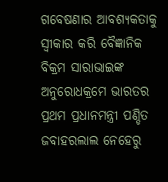ଗବେଷଣାର ଆବଶ୍ୟକତାକୁ ସ୍ୱୀକାର କରି ବୈଜ୍ଞାନିକ ବିକ୍ରମ ସାରାଭାଇଙ୍କ ଅନୁରୋଧକ୍ରମେ ଭାରତର ପ୍ରଥମ ପ୍ରଧାନମନ୍ତ୍ରୀ ପଣ୍ଡିତ ଜବାହରଲାଲ ନେହେରୁ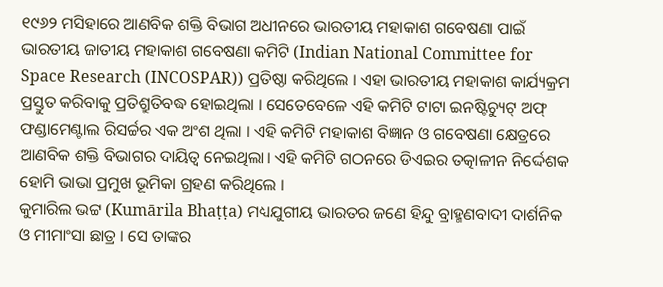୧୯୬୨ ମସିହାରେ ଆଣବିକ ଶକ୍ତି ବିଭାଗ ଅଧୀନରେ ଭାରତୀୟ ମହାକାଶ ଗବେଷଣା ପାଇଁ ଭାରତୀୟ ଜାତୀୟ ମହାକାଶ ଗବେଷଣା କମିଟି (Indian National Committee for Space Research (INCOSPAR)) ପ୍ରତିଷ୍ଠା କରିଥିଲେ । ଏହା ଭାରତୀୟ ମହାକାଶ କାର୍ଯ୍ୟକ୍ରମ ପ୍ରସ୍ତୁତ କରିବାକୁ ପ୍ରତିଶ୍ରୁତିବଦ୍ଧ ହୋଇଥିଲା । ସେତେବେଳେ ଏହି କମିଟି ଟାଟା ଇନଷ୍ଟିଚ୍ୟୁଟ୍ ଅଫ୍ ଫଣ୍ଡାମେଣ୍ଟାଲ ରିସର୍ଚ୍ଚର ଏକ ଅଂଶ ଥିଲା । ଏହି କମିଟି ମହାକାଶ ବିଜ୍ଞାନ ଓ ଗବେଷଣା କ୍ଷେତ୍ରରେ ଆଣବିକ ଶକ୍ତି ବିଭାଗର ଦାୟିତ୍ୱ ନେଇଥିଲା। ଏହି କମିଟି ଗଠନରେ ଡିଏଇର ତତ୍କାଳୀନ ନିର୍ଦ୍ଦେଶକ ହୋମି ଭାଭା ପ୍ରମୁଖ ଭୂମିକା ଗ୍ରହଣ କରିଥିଲେ ।
କୁମାରିଲ ଭଟ୍ଟ (Kumārila Bhaṭṭa) ମଧ୍ୟଯୁଗୀୟ ଭାରତର ଜଣେ ହିନ୍ଦୁ ବ୍ରାହ୍ମଣବାଦୀ ଦାର୍ଶନିକ ଓ ମୀମାଂସା ଛାତ୍ର । ସେ ତାଙ୍କର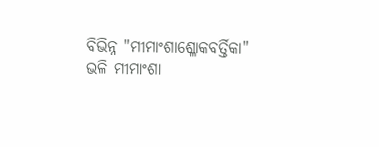ବିଭିନ୍ନ "ମୀମାଂଶାଶ୍ଳୋକବର୍ତ୍ତିକା" ଭଳି ମୀମାଂଶା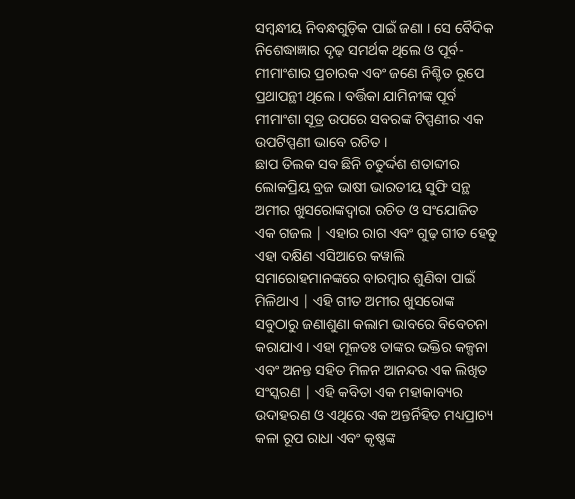ସମ୍ବନ୍ଧୀୟ ନିବନ୍ଧଗୁଡ଼ିକ ପାଇଁ ଜଣା । ସେ ବୈଦିକ ନିଶେଦ୍ଧାଜ୍ଞାର ଦୃଢ଼ ସମର୍ଥକ ଥିଲେ ଓ ପୂର୍ବ-ମୀମାଂଶାର ପ୍ରଚାରକ ଏବଂ ଜଣେ ନିଶ୍ଚିତ ରୂପେ ପ୍ରଥାପନ୍ଥୀ ଥିଲେ । ବର୍ତ୍ତିକା ଯାମିନୀଙ୍କ ପୂର୍ବ ମୀମାଂଶା ସୂତ୍ର ଉପରେ ସବରଙ୍କ ଟିପ୍ପଣୀର ଏକ ଉପଟିପ୍ପଣୀ ଭାବେ ରଚିତ ।
ଛାପ ତିଲକ ସବ ଛିନି ଚତୁର୍ଦ୍ଦଶ ଶତାବ୍ଦୀର ଲୋକପ୍ରିୟ ବ୍ରଜ ଭାଷୀ ଭାରତୀୟ ସୁଫି ସନ୍ଥ ଅମୀର ଖୁସରୋଙ୍କଦ୍ୱାରା ରଚିତ ଓ ସଂଯୋଜିତ ଏକ ଗଜଲ | ଏହାର ରାଗ ଏବଂ ଗୁଢ଼ ଗୀତ ହେତୁ ଏହା ଦକ୍ଷିଣ ଏସିଆରେ କୱାଲି ସମାରୋହମାନଙ୍କରେ ବାରମ୍ବାର ଶୁଣିବା ପାଇଁ ମିଳିଥାଏ | ଏହି ଗୀତ ଅମୀର ଖୁସରୋଙ୍କ ସବୁଠାରୁ ଜଣାଶୁଣା କଲାମ ଭାବରେ ବିବେଚନା କରାଯାଏ । ଏହା ମୂଳତଃ ତାଙ୍କର ଭକ୍ତିର କଳ୍ପନା ଏବଂ ଅନନ୍ତ ସହିତ ମିଳନ ଆନନ୍ଦର ଏକ ଲିଖିତ ସଂସ୍କରଣ | ଏହି କବିତା ଏକ ମହାକାବ୍ୟର ଉଦାହରଣ ଓ ଏଥିରେ ଏକ ଅନ୍ତର୍ନିହିତ ମଧ୍ୟପ୍ରାଚ୍ୟ କଳା ରୂପ ରାଧା ଏବଂ କୃଷ୍ଣଙ୍କ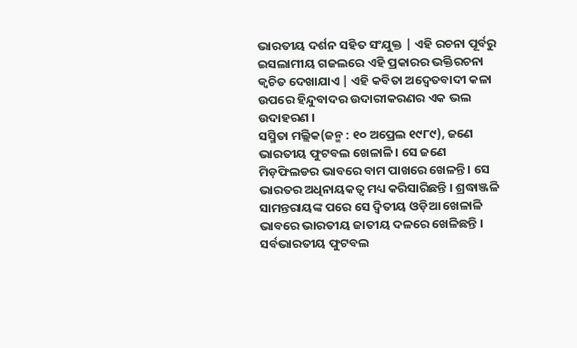ଭାରତୀୟ ଦର୍ଶନ ସହିତ ସଂଯୁକ୍ତ | ଏହି ରଚନା ପୂର୍ବରୁ ଇସଲାମୀୟ ଗଜଲରେ ଏହି ପ୍ରକାରର ଭକ୍ତିରଚନା କ୍ୱଚିତ ଦେଖାଯାଏ | ଏହି କବିତା ଅଦ୍ୱେତବାଦୀ କଳା ଉପରେ ହିନ୍ଦୁବାଦର ଉଦାରୀକରଣର ଏକ ଭଲ ଉଦାହରଣ ।
ସସ୍ମିତା ମଲ୍ଲିକ(ଜନ୍ମ : ୧୦ ଅପ୍ରେଲ ୧୯୮୯), ଜଣେ ଭାରତୀୟ ଫୁଟବଲ ଖେଳାଳି । ସେ ଜଣେ ମିଡ଼ଫିଲଡର ଭାବରେ ବାମ ପାଖରେ ଖେଳନ୍ତି । ସେ ଭାରତର ଅଧିନାୟକତ୍ୱ ମଧ୍ୟ କରିସାରିଛନ୍ତି । ଶ୍ରଦ୍ଧାଞ୍ଜଳି ସାମନ୍ତରାୟଙ୍କ ପରେ ସେ ଦ୍ୱିତୀୟ ଓଡ଼ିଆ ଖେଳାଳି ଭାବରେ ଭାରତୀୟ ଜାତୀୟ ଦଳରେ ଖେଳିଛନ୍ତି । ସର୍ବଭାରତୀୟ ଫୁଟବଲ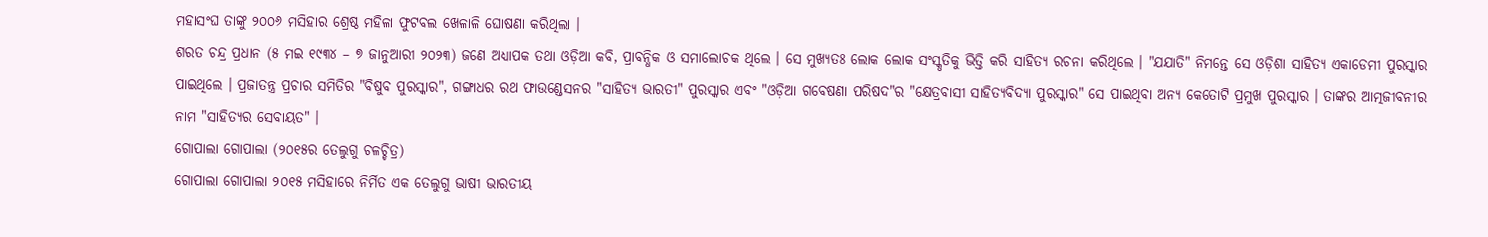ମହାସଂଘ ତାଙ୍କୁ ୨୦୦୬ ମସିହାର ଶ୍ରେଷ୍ଠ ମହିଳା ଫୁଟବଲ ଖେଳାଳି ଘୋଷଣା କରିଥିଲା ।
ଶରତ ଚନ୍ଦ୍ର ପ୍ରଧାନ (୫ ମଇ ୧୯୩୪ – ୭ ଜାନୁଆରୀ ୨୦୨୩) ଜଣେ ଅଧ୍ୟାପକ ତଥା ଓଡ଼ିଆ କବି, ପ୍ରାବନ୍ଧିକ ଓ ସମାଲୋଚକ ଥିଲେ । ସେ ମୁଖ୍ୟତଃ ଲୋକ ଲୋକ ସଂସ୍କୃତିକୁ ଭିତ୍ତି କରି ସାହିତ୍ୟ ରଚନା କରିଥିଲେ । "ଯଯାତି" ନିମନ୍ତେ ସେ ଓଡ଼ିଶା ସାହିତ୍ୟ ଏକାଡେମୀ ପୁରସ୍କାର ପାଇଥିଲେ । ପ୍ରଜାତନ୍ତ୍ର ପ୍ରଚାର ସମିତିର "ବିଷୁବ ପୁରସ୍କାର", ଗଙ୍ଗାଧର ରଥ ଫାଉଣ୍ଡେସନର "ସାହିତ୍ୟ ଭାରତୀ" ପୁରସ୍କାର ଏବଂ "ଓଡ଼ିଆ ଗବେଷଣା ପରିଷଦ"ର "କ୍ଷେତ୍ରବାସୀ ସାହିତ୍ୟବିଦ୍ୟା ପୁରସ୍କାର" ସେ ପାଇଥିବା ଅନ୍ୟ କେତୋଟି ପ୍ରମୁଖ ପୁରସ୍କାର । ତାଙ୍କର ଆତ୍ମଜୀବନୀର ନାମ "ସାହିତ୍ୟର ସେବାୟତ" ।
ଗୋପାଲା ଗୋପାଲା (୨୦୧୫ର ତେଲୁଗୁ ଚଳଚ୍ଚିତ୍ର)
ଗୋପାଲା ଗୋପାଲା ୨୦୧୫ ମସିହାରେ ନିର୍ମିତ ଏକ ତେଲୁଗୁ ଭାଷୀ ଭାରତୀୟ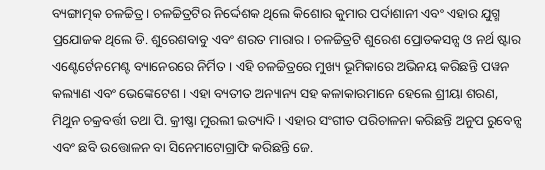ବ୍ୟଙ୍ଗାତ୍ମକ ଚଳଚ୍ଚିତ୍ର । ଚଳଚ୍ଚିତ୍ରଟିର ନିର୍ଦ୍ଦେଶକ ଥିଲେ କିଶୋର କୁମାର ପର୍ଦାଶାନୀ ଏବଂ ଏହାର ଯୁଗ୍ମ ପ୍ରଯୋଜକ ଥିଲେ ଡି. ଶୁରେଶବାବୁ ଏବଂ ଶରତ ମାରାର । ଚଳଚ୍ଚିତ୍ରଟି ଶୁରେଶ ପ୍ରୋଡକସନ୍ସ ଓ ନର୍ଥ ଷ୍ଟାର ଏଣ୍ଟେର୍ଟେନମେଣ୍ଟ ବ୍ୟାନେରରେ ନିର୍ମିତ । ଏହି ଚଳଚ୍ଚିତ୍ରରେ ମୁଖ୍ୟ ଭୂମିକାରେ ଅଭିନୟ କରିଛନ୍ତି ପୱନ କଲ୍ୟାଣ ଏବଂ ଭେଙ୍କେଟେଶ । ଏହା ବ୍ୟତୀତ ଅନ୍ୟାନ୍ୟ ସହ କଳାକାରମାନେ ହେଲେ ଶ୍ରୀୟା ଶରଣ, ମିଥୁନ ଚକ୍ରବର୍ତ୍ତୀ ତଥା ପି. କ୍ରୀଷ୍ଣା ମୁରଲୀ ଇତ୍ୟାଦି । ଏହାର ସଂଗୀତ ପରିଚାଳନା କରିଛନ୍ତି ଅନୁପ ରୁବେନ୍ସ ଏବଂ ଛବି ଉତ୍ତୋଳନ ବା ସିନେମାଟୋଗ୍ରାଫି କରିଛନ୍ତି ଜେ.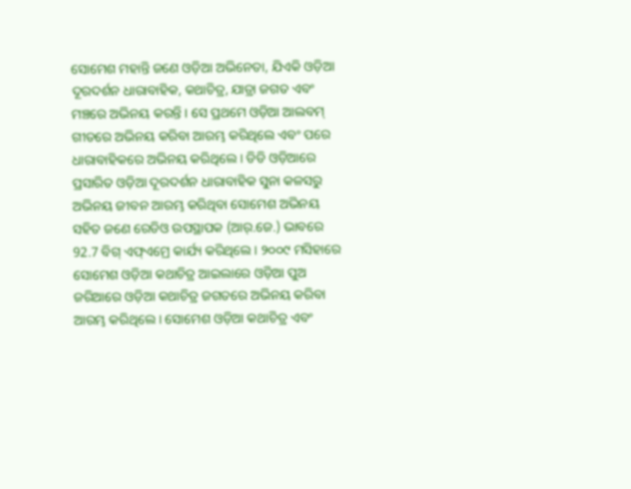ସୋମେଶ ମହାନ୍ତି ଜଣେ ଓଡ଼ିଆ ଅଭିନେତା, ଯିଏକି ଓଡ଼ିଆ ଦୂରଦର୍ଶନ ଧାରାବାହିକ, କଥାଚିତ୍ର, ଯାତ୍ରା ଜଗତ ଏବଂ ମଞ୍ଚରେ ଅଭିନୟ କରନ୍ତି । ସେ ପ୍ରଥମେ ଓଡ଼ିଆ ଆଲବମ୍ ଗୀତରେ ଅଭିନୟ କରିବା ଆରମ୍ଭ କରିଥିଲେ ଏବଂ ପରେ ଧାରାବାହିକରେ ଅଭିନୟ କରିଥିଲେ । ଡିଡି ଓଡ଼ିଆରେ ପ୍ରସାରିତ ଓଡ଼ିଆ ଦୂରଦର୍ଶନ ଧାରାବାହିକ ସୁନା କଳସରୁ ଅଭିନୟ ଜୀବନ ଆରମ୍ଭ କରିଥିବା ସୋମେଶ ଅଭିନୟ ସହିତ ଜଣେ ରେଡିଓ ଉପସ୍ଥାପକ (ଆର୍.ଜେ.) ଭାବରେ 92.7 ବିଗ୍ ଏଫ୍ଏମ୍ରେ କାର୍ଯ୍ୟ କରିଥିଲେ । ୨୦୦୯ ମସିହାରେ ସୋମେଶ ଓଡ଼ିଆ କଥାଚିତ୍ର ଆଇଲାରେ ଓଡ଼ିଆ ପୁଅ ଜରିଆରେ ଓଡ଼ିଆ କଥାଚିତ୍ର ଜଗତରେ ଅଭିନୟ କରିବା ଆରମ୍ଭ କରିଥିଲେ । ସୋମେଶ ଓଡ଼ିଆ କଥାଚିତ୍ର ଏବଂ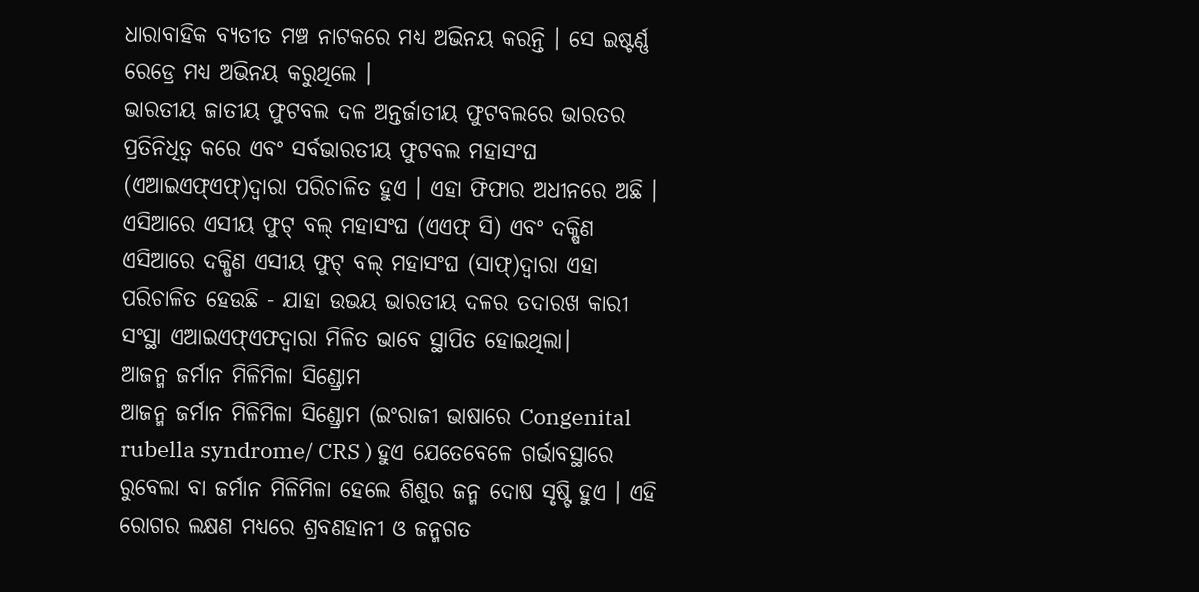ଧାରାବାହିକ ବ୍ୟତୀତ ମଞ୍ଚ ନାଟକରେ ମଧ୍ୟ ଅଭିନୟ କରନ୍ତି । ସେ ଇଷ୍ଟର୍ଣ୍ଣ ରେଡ୍ରେ ମଧ୍ୟ ଅଭିନୟ କରୁଥିଲେ ।
ଭାରତୀୟ ଜାତୀୟ ଫୁଟବଲ ଦଳ ଅନ୍ତର୍ଜାତୀୟ ଫୁଟବଲରେ ଭାରତର ପ୍ରତିନିଧିତ୍ୱ କରେ ଏବଂ ସର୍ବଭାରତୀୟ ଫୁଟବଲ ମହାସଂଘ (ଏଆଇଏଫ୍ଏଫ୍)ଦ୍ୱାରା ପରିଚାଳିତ ହୁଏ । ଏହା ଫିଫାର ଅଧୀନରେ ଅଛି । ଏସିଆରେ ଏସୀୟ ଫୁଟ୍ ବଲ୍ ମହାସଂଘ (ଏଏଫ୍ ସି) ଏବଂ ଦକ୍ଷିଣ ଏସିଆରେ ଦକ୍ଷିଣ ଏସୀୟ ଫୁଟ୍ ବଲ୍ ମହାସଂଘ (ସାଫ୍)ଦ୍ୱାରା ଏହା ପରିଚାଳିତ ହେଉଛି - ଯାହା ଉଭୟ ଭାରତୀୟ ଦଳର ତଦାରଖ କାରୀ ସଂସ୍ଥା ଏଆଇଏଫ୍ଏଫଦ୍ୱାରା ମିଳିତ ଭାବେ ସ୍ଥାପିତ ହୋଇଥିଲା।
ଆଜନ୍ମ ଜର୍ମାନ ମିଳିମିଳା ସିଣ୍ଡ୍ରୋମ
ଆଜନ୍ମ ଜର୍ମାନ ମିଳିମିଳା ସିଣ୍ଡ୍ରୋମ (ଇଂରାଜୀ ଭାଷାରେ Congenital rubella syndrome/ CRS ) ହୁଏ ଯେତେବେଳେ ଗର୍ଭାବସ୍ଥାରେ ରୁବେଲା ବା ଜର୍ମାନ ମିଳିମିଳା ହେଲେ ଶିଶୁର ଜନ୍ମ ଦୋଷ ସୃଷ୍ଟି ହୁଏ । ଏହି ରୋଗର ଲକ୍ଷଣ ମଧ୍ୟରେ ଶ୍ରବଣହାନୀ ଓ ଜନ୍ମଗତ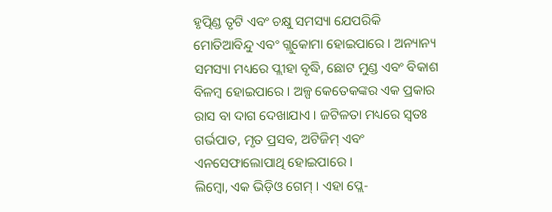ହୃତ୍ପିଣ୍ଡ ତୃଟି ଏବଂ ଚକ୍ଷୁ ସମସ୍ୟା ଯେପରିକି ମୋତିଆବିନ୍ଦୁ ଏବଂ ଗ୍ଲୁକୋମା ହୋଇପାରେ । ଅନ୍ୟାନ୍ୟ ସମସ୍ୟା ମଧ୍ୟରେ ପ୍ଲୀହା ବୃଦ୍ଧି, ଛୋଟ ମୁଣ୍ଡ ଏବଂ ବିକାଶ ବିଳମ୍ବ ହୋଇପାରେ । ଅଳ୍ପ କେତେକଙ୍କର ଏକ ପ୍ରକାର ରାସ ବା ଦାଗ ଦେଖାଯାଏ । ଜଟିଳତା ମଧ୍ୟରେ ସ୍ୱତଃ ଗର୍ଭପାତ, ମୃତ ପ୍ରସବ, ଅଟିଜିମ୍ ଏବଂ ଏନସେଫାଲୋପାଥି ହୋଇପାରେ ।
ଲିମ୍ବୋ, ଏକ ଭିଡ଼ିଓ ଗେମ୍ । ଏହା ପ୍ଲେ-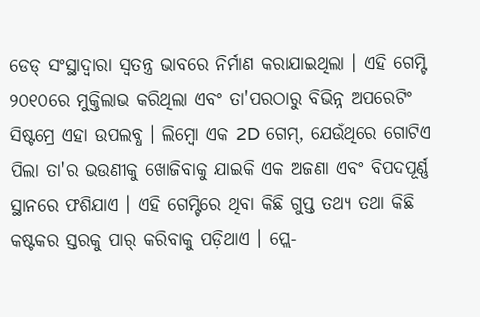ଡେଡ୍ ସଂସ୍ଥାଦ୍ୱାରା ସ୍ୱତନ୍ତ୍ର ଭାବରେ ନିର୍ମାଣ କରାଯାଇଥିଲା । ଏହି ଗେମ୍ଟି ୨୦୧୦ରେ ମୁକ୍ତିଲାଭ କରିଥିଲା ଏବଂ ତା'ପରଠାରୁ ବିଭିନ୍ନ ଅପରେଟିଂ ସିଷ୍ଟମ୍ରେ ଏହା ଉପଲବ୍ଧ । ଲିମ୍ବୋ ଏକ 2D ଗେମ୍, ଯେଉଁଥିରେ ଗୋଟିଏ ପିଲା ତା'ର ଭଉଣୀକୁ ଖୋଜିବାକୁ ଯାଇକି ଏକ ଅଜଣା ଏବଂ ବିପଦପୂର୍ଣ୍ଣ ସ୍ଥାନରେ ଫଶିଯାଏ । ଏହି ଗେମ୍ଟିରେ ଥିବା କିଛି ଗୁପ୍ତ ତଥ୍ୟ ତଥା କିଛି କଷ୍ଟକର ସ୍ତରକୁ ପାର୍ କରିବାକୁ ପଡ଼ିଥାଏ । ପ୍ଲେ-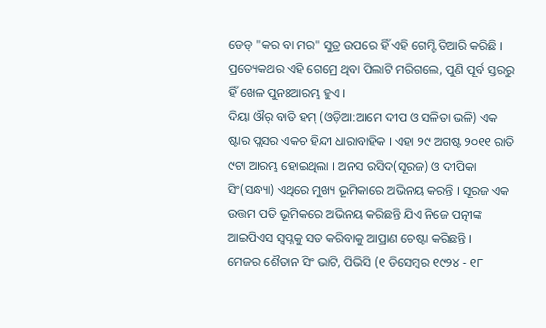ଡେଡ୍ "କର ବା ମର" ସୁତ୍ର ଉପରେ ହିଁ ଏହି ଗେମ୍ଟି ତିଆରି କରିଛି । ପ୍ରତ୍ୟେକଥର ଏହି ଗେମ୍ରେ ଥିବା ପିଲାଟି ମରିଗଲେ, ପୁଣି ପୂର୍ବ ସ୍ତରରୁ ହିଁ ଖେଳ ପୁନଃଆରମ୍ଭ ହୁଏ ।
ଦିୟା ଔର୍ ବାତି ହମ୍ (ଓଡ଼ିଆ:ଆମେ ଦୀପ ଓ ସଳିତା ଭଳି) ଏକ ଷ୍ଟାର ପ୍ଲସର ଏକଚ ହିନ୍ଦୀ ଧାରାବାହିକ । ଏହା ୨୯ ଅଗଷ୍ଟ ୨୦୧୧ ରାତି ୯ଟା ଆରମ୍ଭ ହୋଇଥିଲା । ଅନସ ରସିଦ(ସୂରଜ) ଓ ଦୀପିକା ସିଂ(ସନ୍ଧ୍ୟା) ଏଥିରେ ମୁଖ୍ୟ ଭୂମିକାରେ ଅଭିନୟ କରନ୍ତି । ସୂରଜ ଏକ ଉତ୍ତମ ପତି ଭୂମିକରେ ଅଭିନୟ କରିଛନ୍ତି ଯିଏ ନିଜେ ପତ୍ନୀଙ୍କ ଆଇପିଏସ ସ୍ୱପ୍ନକୁ ସତ କରିବାକୁ ଆପ୍ରାଣ ଚେଷ୍ଟା କରିଛନ୍ତି ।
ମେଜର ଶୈତାନ ସିଂ ଭାଟି, ପିଭିସି (୧ ଡିସେମ୍ବର ୧୯୨୪ - ୧୮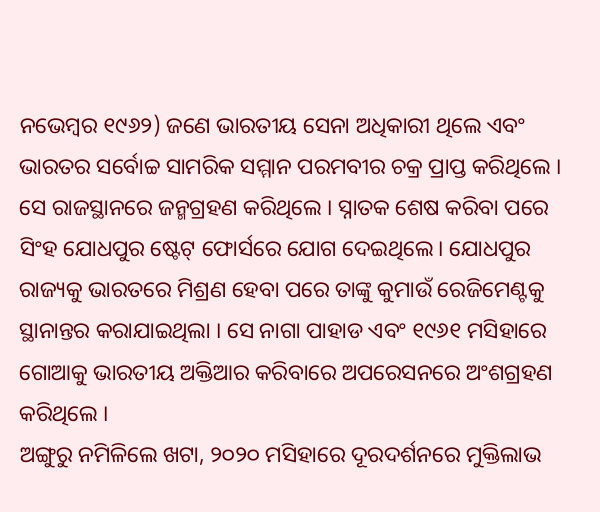ନଭେମ୍ବର ୧୯୬୨) ଜଣେ ଭାରତୀୟ ସେନା ଅଧିକାରୀ ଥିଲେ ଏବଂ ଭାରତର ସର୍ବୋଚ୍ଚ ସାମରିକ ସମ୍ମାନ ପରମବୀର ଚକ୍ର ପ୍ରାପ୍ତ କରିଥିଲେ । ସେ ରାଜସ୍ଥାନରେ ଜନ୍ମଗ୍ରହଣ କରିଥିଲେ । ସ୍ନାତକ ଶେଷ କରିବା ପରେ ସିଂହ ଯୋଧପୁର ଷ୍ଟେଟ୍ ଫୋର୍ସରେ ଯୋଗ ଦେଇଥିଲେ। ଯୋଧପୁର ରାଜ୍ୟକୁ ଭାରତରେ ମିଶ୍ରଣ ହେବା ପରେ ତାଙ୍କୁ କୁମାଉଁ ରେଜିମେଣ୍ଟକୁ ସ୍ଥାନାନ୍ତର କରାଯାଇଥିଲା । ସେ ନାଗା ପାହାଡ ଏବଂ ୧୯୬୧ ମସିହାରେ ଗୋଆକୁ ଭାରତୀୟ ଅକ୍ତିଆର କରିବାରେ ଅପରେସନରେ ଅଂଶଗ୍ରହଣ କରିଥିଲେ ।
ଅଙ୍ଗୁରୁ ନମିଳିଲେ ଖଟା, ୨୦୨୦ ମସିହାରେ ଦୂରଦର୍ଶନରେ ମୁକ୍ତିଲାଭ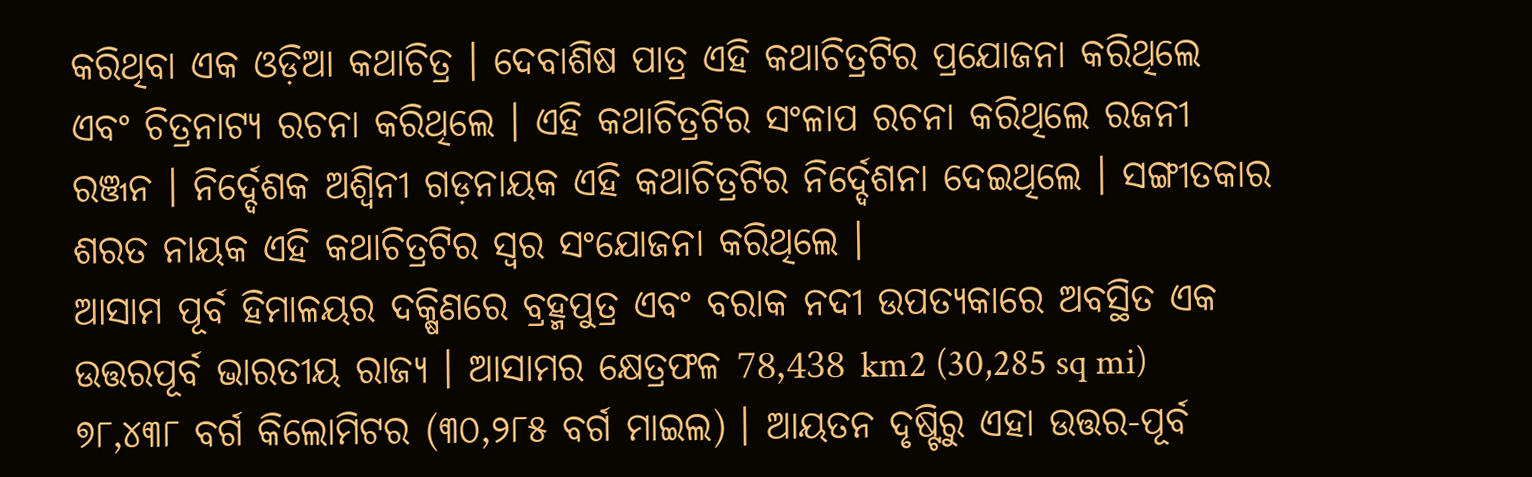କରିଥିବା ଏକ ଓଡ଼ିଆ କଥାଚିତ୍ର । ଦେବାଶିଷ ପାତ୍ର ଏହି କଥାଚିତ୍ରଟିର ପ୍ରଯୋଜନା କରିଥିଲେ ଏବଂ ଚିତ୍ରନାଟ୍ୟ ରଚନା କରିଥିଲେ । ଏହି କଥାଚିତ୍ରଟିର ସଂଳାପ ରଚନା କରିଥିଲେ ରଜନୀ ରଞ୍ଜନ । ନିର୍ଦ୍ଦେଶକ ଅଶ୍ୱିନୀ ଗଡ଼ନାୟକ ଏହି କଥାଚିତ୍ରଟିର ନିର୍ଦ୍ଦେଶନା ଦେଇଥିଲେ । ସଙ୍ଗୀତକାର ଶରତ ନାୟକ ଏହି କଥାଚିତ୍ରଟିର ସ୍ୱର ସଂଯୋଜନା କରିଥିଲେ ।
ଆସାମ ପୂର୍ବ ହିମାଳୟର ଦକ୍ଷିଣରେ ବ୍ରହ୍ମପୁତ୍ର ଏବଂ ବରାକ ନଦୀ ଉପତ୍ୟକାରେ ଅବସ୍ଥିତ ଏକ ଉତ୍ତରପୂର୍ବ ଭାରତୀୟ ରାଜ୍ୟ । ଆସାମର କ୍ଷେତ୍ରଫଳ 78,438 km2 (30,285 sq mi) ୭୮,୪୩୮ ବର୍ଗ କିଲୋମିଟର (୩୦,୨୮୫ ବର୍ଗ ମାଇଲ) । ଆୟତନ ଦୃଷ୍ଟିରୁ ଏହା ଉତ୍ତର-ପୂର୍ବ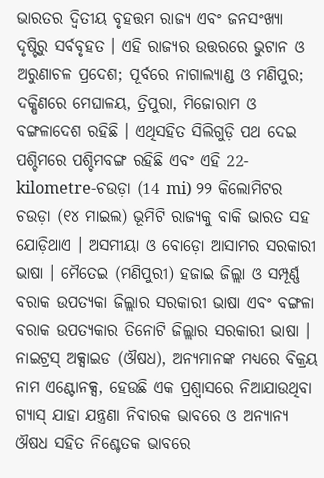ଭାରତର ଦ୍ୱିତୀୟ ବୃହତ୍ତମ ରାଜ୍ୟ ଏବଂ ଜନସଂଖ୍ୟା ଦୃଷ୍ଟିରୁ ସର୍ବବୃହତ । ଏହି ରାଜ୍ୟର ଉତ୍ତରରେ ଭୁଟାନ ଓ ଅରୁଣାଚଳ ପ୍ରଦେଶ; ପୂର୍ବରେ ନାଗାଲ୍ୟାଣ୍ଡ ଓ ମଣିପୁର; ଦକ୍ଷିଣରେ ମେଘାଳୟ, ତ୍ରିପୁରା, ମିଜୋରାମ ଓ ବଙ୍ଗଳାଦେଶ ରହିଛି । ଏଥିସହିତ ସିଲିଗୁଡ଼ି ପଥ ଦେଇ ପଶ୍ଚିମରେ ପଶ୍ଚିମବଙ୍ଗ ରହିଛି ଏବଂ ଏହି 22-kilometre-ଚଉଡ଼ା (14 mi) ୨୨ କିଲୋମିଟର ଚଉଡ଼ା (୧୪ ମାଇଲ) ଭୂମିଟି ରାଜ୍ୟକୁ ବାକି ଭାରତ ସହ ଯୋଡ଼ିଥାଏ । ଅସମୀୟା ଓ ବୋଡ଼ୋ ଆସାମର ସରକାରୀ ଭାଷା । ମୈତେଇ (ମଣିପୁରୀ) ହଜାଇ ଜିଲ୍ଲା ଓ ସମ୍ପୂର୍ଣ୍ଣ ବରାକ ଉପତ୍ୟକା ଜିଲ୍ଲାର ସରକାରୀ ଭାଷା ଏବଂ ବଙ୍ଗଳା ବରାକ ଉପତ୍ୟକାର ତିନୋଟି ଜିଲ୍ଲାର ସରକାରୀ ଭାଷା ।
ନାଇଟ୍ରସ୍ ଅକ୍ସାଇଡ (ଔଷଧ), ଅନ୍ୟମାନଙ୍କ ମଧ୍ୟରେ ବିକ୍ରୟ ନାମ ଏଣ୍ଟୋନକ୍ସ, ହେଉଛି ଏକ ପ୍ରଶ୍ୱାସରେ ନିଆଯାଉଥିବା ଗ୍ୟାସ୍ ଯାହା ଯନ୍ତ୍ରଣା ନିବାରକ ଭାବରେ ଓ ଅନ୍ୟାନ୍ୟ ଔଷଧ ସହିତ ନିଶ୍ଚେତକ ଭାବରେ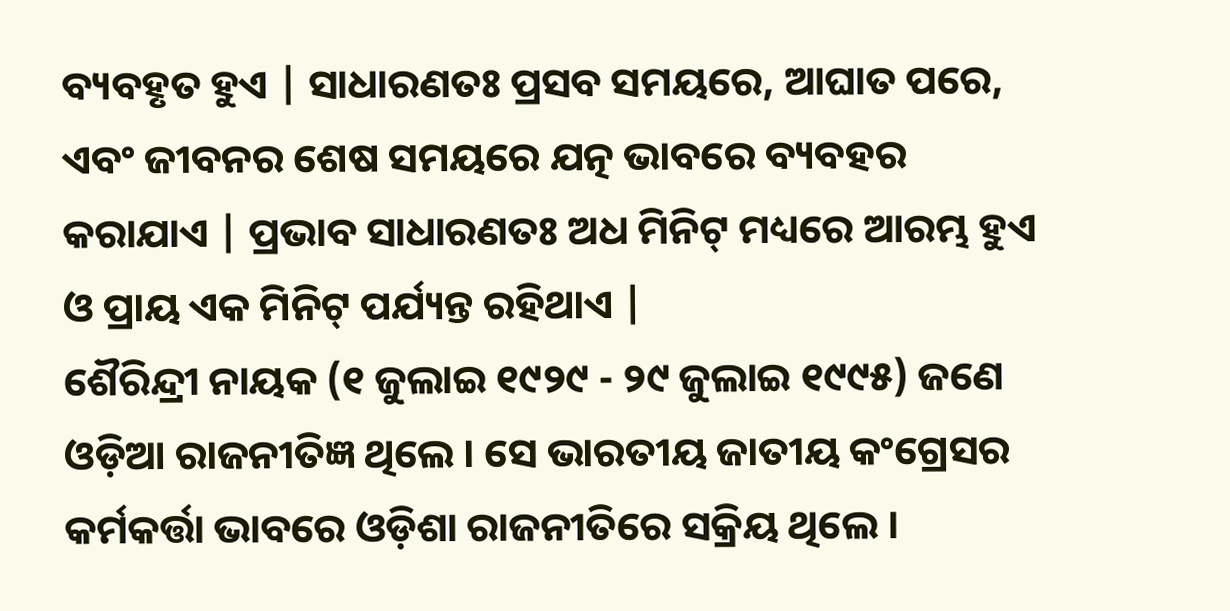ବ୍ୟବହୃତ ହୁଏ | ସାଧାରଣତଃ ପ୍ରସବ ସମୟରେ, ଆଘାତ ପରେ, ଏବଂ ଜୀବନର ଶେଷ ସମୟରେ ଯତ୍ନ ଭାବରେ ବ୍ୟବହର କରାଯାଏ | ପ୍ରଭାବ ସାଧାରଣତଃ ଅଧ ମିନିଟ୍ ମଧ୍ୟରେ ଆରମ୍ଭ ହୁଏ ଓ ପ୍ରାୟ ଏକ ମିନିଟ୍ ପର୍ଯ୍ୟନ୍ତ ରହିଥାଏ |
ଶୈରିନ୍ଦ୍ରୀ ନାୟକ (୧ ଜୁଲାଇ ୧୯୨୯ - ୨୯ ଜୁଲାଇ ୧୯୯୫) ଜଣେ ଓଡ଼ିଆ ରାଜନୀତିଜ୍ଞ ଥିଲେ । ସେ ଭାରତୀୟ ଜାତୀୟ କଂଗ୍ରେସର କର୍ମକର୍ତ୍ତା ଭାବରେ ଓଡ଼ିଶା ରାଜନୀତିରେ ସକ୍ରିୟ ଥିଲେ ।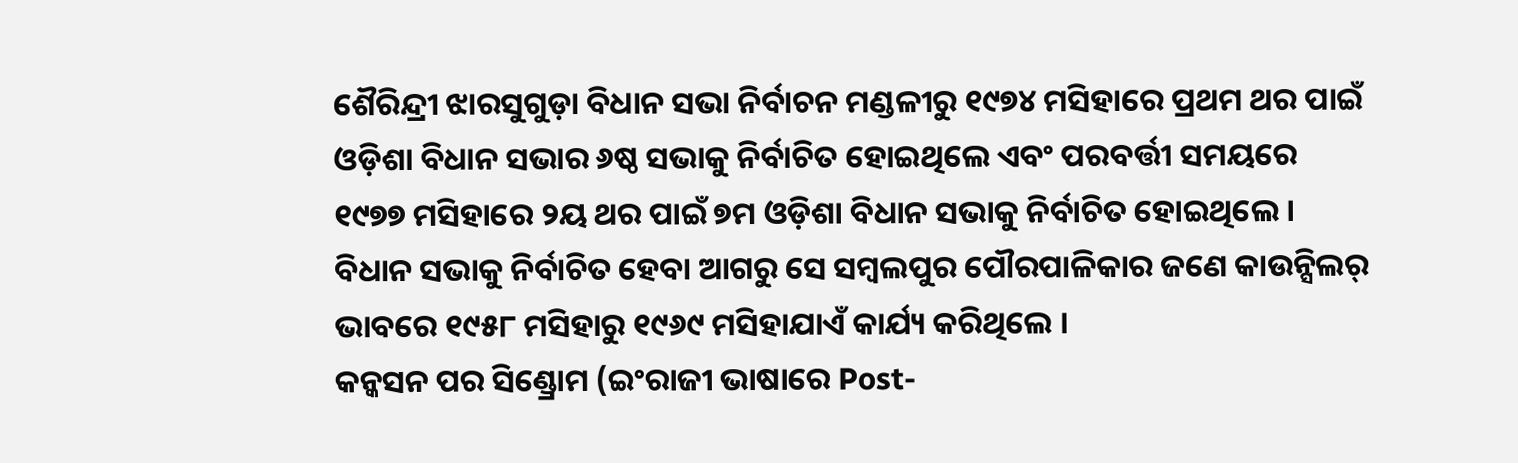ଶୈରିନ୍ଦ୍ରୀ ଝାରସୁଗୁଡ଼ା ବିଧାନ ସଭା ନିର୍ବାଚନ ମଣ୍ଡଳୀରୁ ୧୯୭୪ ମସିହାରେ ପ୍ରଥମ ଥର ପାଇଁ ଓଡ଼ିଶା ବିଧାନ ସଭାର ୬ଷ୍ଠ ସଭାକୁ ନିର୍ବାଚିତ ହୋଇଥିଲେ ଏବଂ ପରବର୍ତ୍ତୀ ସମୟରେ ୧୯୭୭ ମସିହାରେ ୨ୟ ଥର ପାଇଁ ୭ମ ଓଡ଼ିଶା ବିଧାନ ସଭାକୁ ନିର୍ବାଚିତ ହୋଇଥିଲେ । ବିଧାନ ସଭାକୁ ନିର୍ବାଚିତ ହେବା ଆଗରୁ ସେ ସମ୍ବଲପୁର ପୌରପାଳିକାର ଜଣେ କାଉନ୍ସିଲର୍ ଭାବରେ ୧୯୫୮ ମସିହାରୁ ୧୯୬୯ ମସିହାଯାଏଁ କାର୍ଯ୍ୟ କରିଥିଲେ ।
କନ୍କସନ ପର ସିଣ୍ଡ୍ରୋମ (ଇଂରାଜୀ ଭାଷାରେ Post-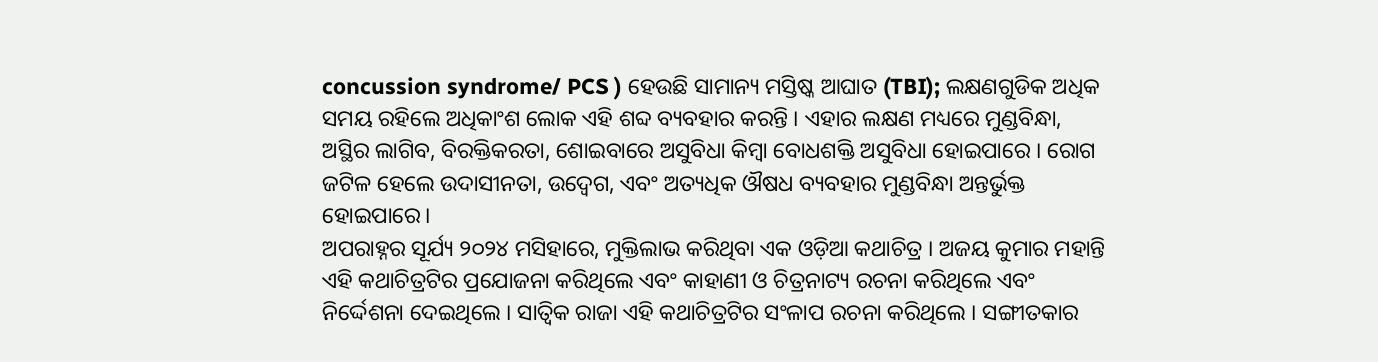concussion syndrome/ PCS ) ହେଉଛି ସାମାନ୍ୟ ମସ୍ତିଷ୍କ ଆଘାତ (TBI); ଲକ୍ଷଣଗୁଡିକ ଅଧିକ ସମୟ ରହିଲେ ଅଧିକାଂଶ ଲୋକ ଏହି ଶବ୍ଦ ବ୍ୟବହାର କରନ୍ତି । ଏହାର ଲକ୍ଷଣ ମଧ୍ୟରେ ମୁଣ୍ଡବିନ୍ଧା, ଅସ୍ଥିର ଲାଗିବ, ବିରକ୍ତିକରତା, ଶୋଇବାରେ ଅସୁବିଧା କିମ୍ବା ବୋଧଶକ୍ତି ଅସୁବିଧା ହୋଇପାରେ । ରୋଗ ଜଟିଳ ହେଲେ ଉଦାସୀନତା, ଉଦ୍ବେଗ, ଏବଂ ଅତ୍ୟଧିକ ଔଷଧ ବ୍ୟବହାର ମୁଣ୍ଡବିନ୍ଧା ଅନ୍ତର୍ଭୁକ୍ତ ହୋଇପାରେ।
ଅପରାହ୍ନର ସୂର୍ଯ୍ୟ ୨୦୨୪ ମସିହାରେ, ମୁକ୍ତିଲାଭ କରିଥିବା ଏକ ଓଡ଼ିଆ କଥାଚିତ୍ର । ଅଜୟ କୁମାର ମହାନ୍ତି ଏହି କଥାଚିତ୍ରଟିର ପ୍ରଯୋଜନା କରିଥିଲେ ଏବଂ କାହାଣୀ ଓ ଚିତ୍ରନାଟ୍ୟ ରଚନା କରିଥିଲେ ଏବଂ ନିର୍ଦ୍ଦେଶନା ଦେଇଥିଲେ । ସାତ୍ୱିକ ରାଜା ଏହି କଥାଚିତ୍ରଟିର ସଂଳାପ ରଚନା କରିଥିଲେ । ସଙ୍ଗୀତକାର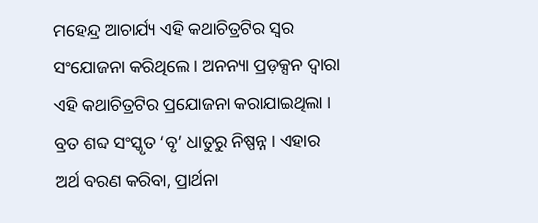ମହେନ୍ଦ୍ର ଆଚାର୍ଯ୍ୟ ଏହି କଥାଚିତ୍ରଟିର ସ୍ୱର ସଂଯୋଜନା କରିଥିଲେ । ଅନନ୍ୟା ପ୍ରଡ଼କ୍ସନ ଦ୍ୱାରା ଏହି କଥାଚିତ୍ରଟିର ପ୍ରଯୋଜନା କରାଯାଇଥିଲା ।
ବ୍ରତ ଶବ୍ଦ ସଂସ୍କୃତ ‘ବୃ’ ଧାତୁରୁ ନିଷ୍ପନ୍ନ । ଏହାର ଅର୍ଥ ବରଣ କରିବା, ପ୍ରାର୍ଥନା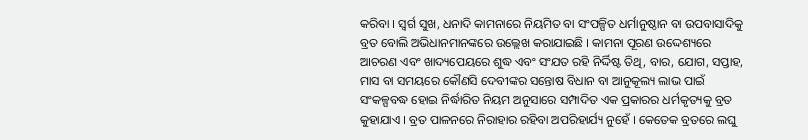କରିବା । ସ୍ୱର୍ଗ ସୁଖ, ଧନାଦି କାମନାରେ ନିୟମିତ ବା ସଂପଳ୍ପିତ ଧର୍ମାନୁଷ୍ଠାନ ବା ଉପବାସାଦିକୁ ବ୍ରତ ବୋଲି ଅଭିଧାନମାନଙ୍କରେ ଉଲ୍ଲେଖ କରାଯାଇଛି । କାମନା ପୂରଣ ଉଦ୍ଦେଶ୍ୟରେ ଆଚରଣ ଏବଂ ଖାଦ୍ୟପେୟରେ ଶୁଦ୍ଧ ଏବଂ ସଂଯତ ରହି ନିର୍ଦ୍ଦିଷ୍ଟ ତିଥି, ବାର, ଯୋଗ, ସପ୍ତାହ, ମାସ ବା ସମୟରେ କୌଣସି ଦେବୀଙ୍କର ସନ୍ତୋଷ ବିଧାନ ବା ଆନୁକୂଲ୍ୟ ଲାଭ ପାଇଁ ସଂକଳ୍ପବଦ୍ଧ ହୋଇ ନିର୍ଦ୍ଧାରିତ ନିୟମ ଅନୁସାରେ ସମ୍ପାଦିତ ଏକ ପ୍ରକାରର ଧର୍ମକୃତ୍ୟକୁ ବ୍ରତ କୁହାଯାଏ । ବ୍ରତ ପାଳନରେ ନିରାହାର ରହିବା ଅପରିହାର୍ଯ୍ୟ ନୁହେଁ । କେତେକ ବ୍ରତରେ ଲଘୁ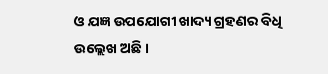ଓ ଯଜ୍ଞ ଉପଯୋଗୀ ଖାଦ୍ୟ ଗ୍ରହଣର ବିଧି ଉଲ୍ଲେଖ ଅଛି ।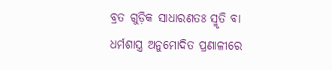ବ୍ରତ ଗୁଡ଼ିକ ସାଧାରଣତଃ ସ୍ମୃତି ବା ଧର୍ମଶାସ୍ତ୍ର ଅନୁମୋଦିତ ପ୍ରଣାଳୀରେ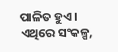ପାଳିତ ହୁଏ । ଏଥିରେ ସଂକଳ୍ପ,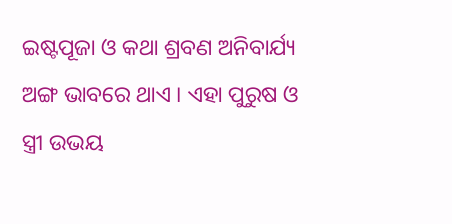ଇଷ୍ଟପୂଜା ଓ କଥା ଶ୍ରବଣ ଅନିବାର୍ଯ୍ୟ ଅଙ୍ଗ ଭାବରେ ଥାଏ । ଏହା ପୁରୁଷ ଓ ସ୍ତ୍ରୀ ଉଭୟ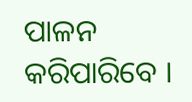ପାଳନ କରିପାରିବେ ।